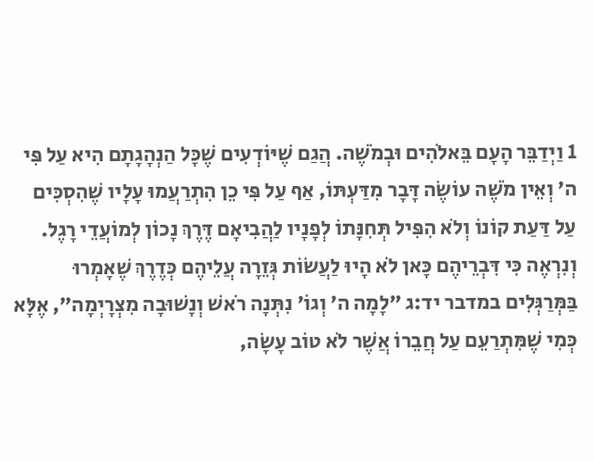1 וַיְדַבֵּר הָעָם בֵּאלֹהִים וּבְמֹשֶׁה. הֲגַם שֶׁיּוֹדְעִים שֶׁכָּל הַנְהָגָתָם הִיא עַל פִּי ה׳ וְאֵין מֹשֶׁה עוֹשֶׂה דָּבָר מִדַּעְתּוֹ, אַף עַל פִּי כֵן הִתְרַעֲמוּ עָלָיו שֶׁהִסְכִּים עַל דַּעַת קוֹנוֹ וְלֹא הִפִּיל תְּחִנָּתוֹ לְפָנָיו לַהֲבִיאָם דֶּרֶךְ נָכוֹן לְמוֹעֲדֵי רָגֶל. וְנִרְאֶה כִּי דִּבְרֵיהֶם כָּאן לֹא הָיוּ לַעֲשׂוֹת גְּזֵרָה עֲלֵיהֶם כְּדֶרֶךְ שֶׁאָמְרוּ בַּמְּרַגְּלִים במדבר יד:ג ״לָמָה ה׳ וְגוֹ׳ נִתְּנָה רֹאשׁ וְנָשׁוּבָה מִצְרָיְמָה״, אֶלָּא כְּמִי שֶׁמִּתְרַעֵם עַל חֲבֵרוֹ אֲשֶׁר לֹא טוֹב עָשָׂה,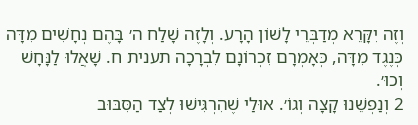וְזֶה יִקָּרֵא מְדַבְּרֵי לָשׁוֹן הָרָע. וְלָזֶה שָׁלַח ה׳ בָּהֶם נְחָשִׁים מִדָּה כְּנֶגֶד מִדָּה, כְּאָמְרָם זִכְרוֹנָם לִבְרָכָה תענית ח. שָׁאֲלוּ לַנָּחָשׁ וְכוּ׳.
2 וְנַפְשֵׁנוּ קָצָה וְגוֹ׳. אוּלַי שֶׁהִרְגִּישׁוּ לְצַד הַסִּבּוּב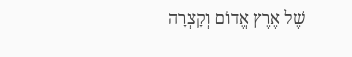שֶׁל אֶרֶץ אֱדוֹם וְקָצְרָה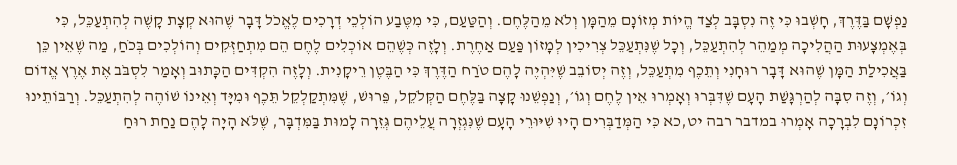נַפְשָׁם בַּדֶּרֶךְ, חָשְׁבוּ כִּי זֶה נִסְבָּב לְצַד הֱיוֹת מְזוֹנָם מֵהַמָּן וְלֹא מֵהַלֶּחֶם. וְהַטַּעַם, כִּי מִטֶּבַע הוֹלְכֵי דְרָכִים לֶאֱכֹל דָּבָר שֶׁהוּא קְצָת קָשֶׁה לְהִתְעַכֵּל, כִּי בְּאֶמְצָעוּת הַהֲלִיכָה מְמַהֵר לְהִתְעַכֵּל, וְכָל שֶׁנִּתְעַכֵּל צְרִיכִין לְמָזוֹן פַּעַם אַחֶרֶת. וְלָזֶה כְּשֶׁהֵם אוֹכְלִים לֶחֶם הֵם מִתְחַזְּקִים וְהוֹלְכִים בְּכֹחַ, מַה שֶׁאֵין כֵּן בַּאֲכִילַת הַמָּן שֶׁהוּא דָּבָר רוּחָנִי וְתֵכֶף מִתְעַכֵּל, וְזֶה יְסוֹבֵב שֶׁיִּהְיֶה לָהֶם טֹרַח הַדֶּרֶךְ כִּי הַבֶּטֶן רֵיקָנִית. וְלָזֶה הִקְדִּים הַכָּתוּב וְאָמַר לִסְבֹּב אֶת אֶרֶץ אֱדוֹם וְגוֹ׳, וְזֶה סִבָּה לְהַרְגָּשַׁת הָעָם שֶׁדִּבְּרוּ וְאָמְרוּ אֵין לֶחֶם וְגוֹ׳, וְנַפְשֵׁנוּ קָצָה בַּלֶּחֶם הַקְּלֹקֵל, פֵּרוּשׁ, שֶׁמִּתְקַלְקֵל תֵּכֶף וּמִיָּד וְאֵינוֹ שׁוֹהֶה לְהִתְעַכֵּל. וְרַבּוֹתֵינוּ זִכְרוֹנָם לִבְרָכָה אָמְרוּ במדבר רבה יט,כא כִּי הַמְּדַבְּרִים הָיוּ שִׁיּוּרֵי הָעָם שֶׁנִּגְזְרָה עֲלֵיהֶם גְּזֵרָה לָמוּת בַּמִּדְבָּר, שֶׁלֹּא הָיָה לָהֶם נַחַת רוּחַ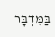בַּמִּדְבָּר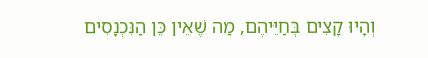וְהָיוּ קָצִים בְּחַיֵּיהֶם, מַה שֶׁאֵין כֵּן הַנִּכְנָסִים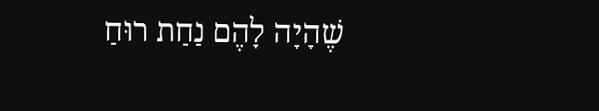שֶׁהָיָה לָהֶם נַחַת רוּחַ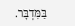בַּמִּדְבָּר.